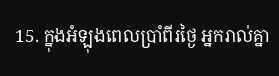15. ក្នុងអំឡុងពេលប្រាំពីរថ្ងៃ អ្នករាល់គ្នា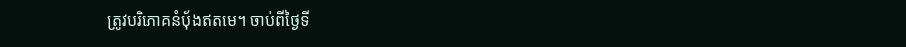ត្រូវបរិភោគនំប៉័ងឥតមេ។ ចាប់ពីថ្ងៃទី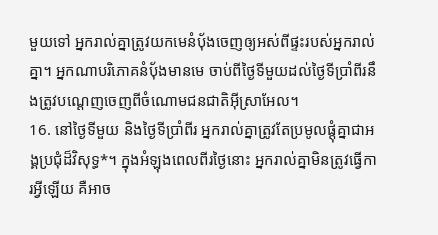មួយទៅ អ្នករាល់គ្នាត្រូវយកមេនំប៉័ងចេញឲ្យអស់ពីផ្ទះរបស់អ្នករាល់គ្នា។ អ្នកណាបរិភោគនំប៉័ងមានមេ ចាប់ពីថ្ងៃទីមួយដល់ថ្ងៃទីប្រាំពីរនឹងត្រូវបណ្ដេញចេញពីចំណោមជនជាតិអ៊ីស្រាអែល។
16. នៅថ្ងៃទីមួយ និងថ្ងៃទីប្រាំពីរ អ្នករាល់គ្នាត្រូវតែប្រមូលផ្ដុំគ្នាជាអង្គប្រជុំដ៏វិសុទ្ធ*។ ក្នុងអំឡុងពេលពីរថ្ងៃនោះ អ្នករាល់គ្នាមិនត្រូវធ្វើការអ្វីឡើយ គឺអាច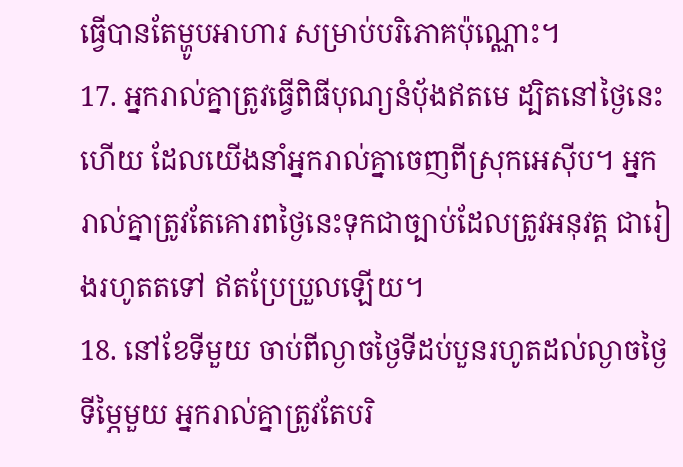ធ្វើបានតែម្ហូបអាហារ សម្រាប់បរិភោគប៉ុណ្ណោះ។
17. អ្នករាល់គ្នាត្រូវធ្វើពិធីបុណ្យនំប៉័ងឥតមេ ដ្បិតនៅថ្ងៃនេះហើយ ដែលយើងនាំអ្នករាល់គ្នាចេញពីស្រុកអេស៊ីប។ អ្នករាល់គ្នាត្រូវតែគោរពថ្ងៃនេះទុកជាច្បាប់ដែលត្រូវអនុវត្ត ជារៀងរហូតតទៅ ឥតប្រែប្រួលឡើយ។
18. នៅខែទីមួយ ចាប់ពីល្ងាចថ្ងៃទីដប់បួនរហូតដល់ល្ងាចថ្ងៃទីម្ភៃមួយ អ្នករាល់គ្នាត្រូវតែបរិ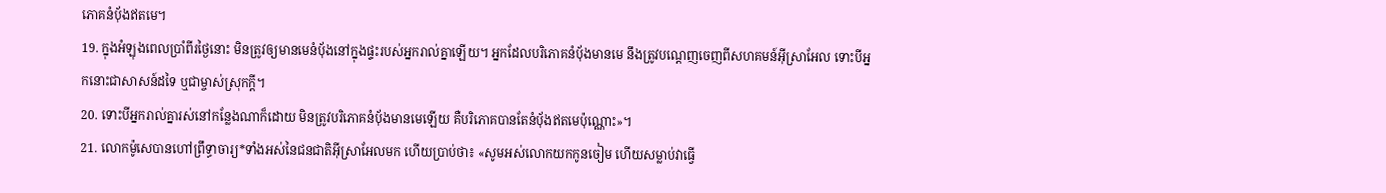ភោគនំប៉័ងឥតមេ។
19. ក្នុងអំឡុងពេលប្រាំពីរថ្ងៃនោះ មិនត្រូវឲ្យមានមេនំប៉័ងនៅក្នុងផ្ទះរបស់អ្នករាល់គ្នាឡើយ។ អ្នកដែលបរិភោគនំប៉័ងមានមេ នឹងត្រូវបណ្ដេញចេញពីសហគមន៍អ៊ីស្រាអែល ទោះបីអ្នកនោះជាសាសន៍ដទៃ ឬជាម្ចាស់ស្រុកក្ដី។
20. ទោះបីអ្នករាល់គ្នារស់នៅកន្លែងណាក៏ដោយ មិនត្រូវបរិភោគនំប៉័ងមានមេឡើយ គឺបរិភោគបានតែនំប៉័ងឥតមេប៉ុណ្ណោះ»។
21. លោកម៉ូសេបានហៅព្រឹទ្ធាចារ្យ*ទាំងអស់នៃជនជាតិអ៊ីស្រាអែលមក ហើយប្រាប់ថា៖ «សូមអស់លោកយកកូនចៀម ហើយសម្លាប់វាធ្វើ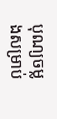បុណ្យចម្លងសម្រាប់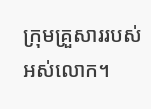ក្រុមគ្រួសាររបស់អស់លោក។